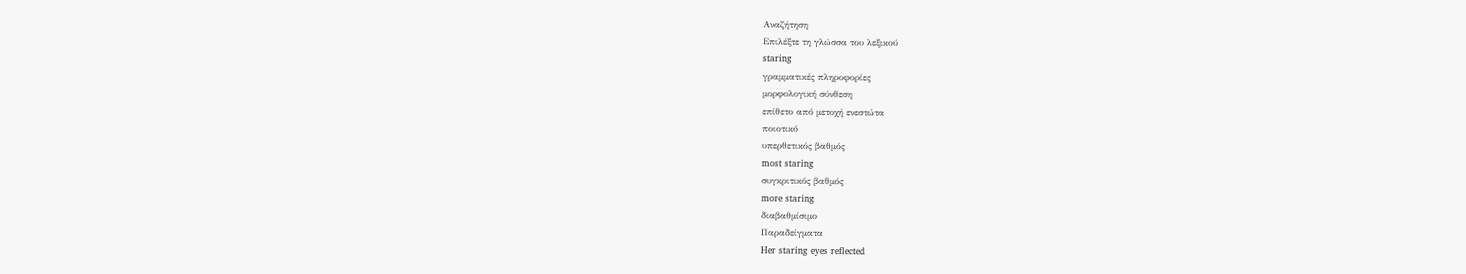Αναζήτηση
Επιλέξτε τη γλώσσα του λεξικού
staring
γραμματικές πληροφορίες
μορφολογική σύνθεση
επίθετο από μετοχή ενεστώτα
ποιοτικό
υπερθετικός βαθμός
most staring
συγκριτικός βαθμός
more staring
διαβαθμίσιμο
Παραδείγματα
Her staring eyes reflected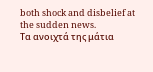both shock and disbelief at the sudden news.
Τα ανοιχτά της μάτια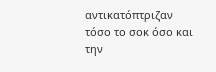αντικατόπτριζαν τόσο το σοκ όσο και την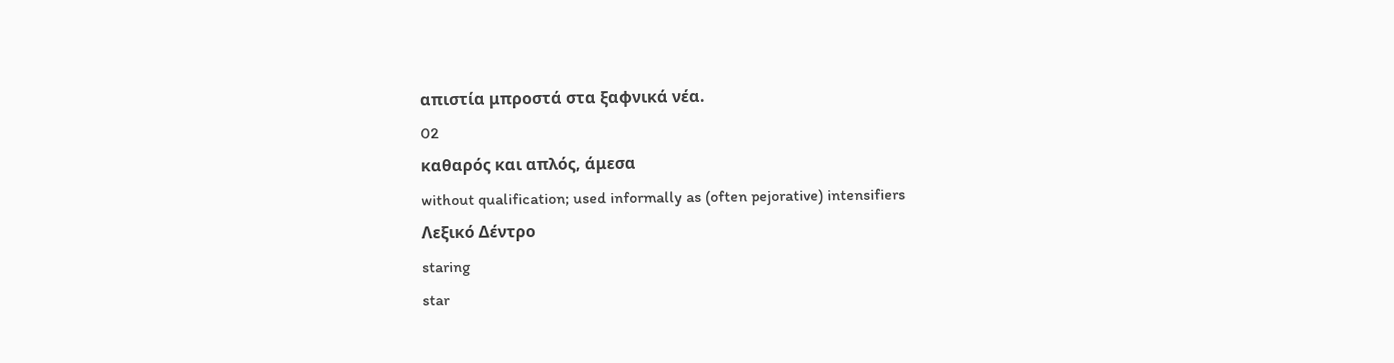απιστία μπροστά στα ξαφνικά νέα.
02
καθαρός και απλός, άμεσα
without qualification; used informally as (often pejorative) intensifiers
Λεξικό Δέντρο
staring
star